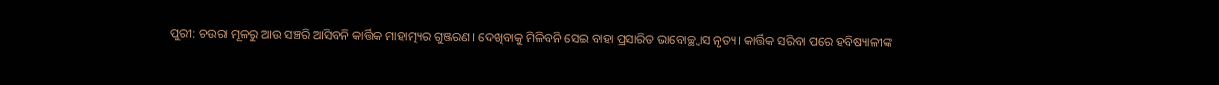ପୁରୀ: ଚଉରା ମୂଳରୁ ଆଉ ସଞ୍ଚରି ଆସିବନି କାର୍ତ୍ତିକ ମାହାତ୍ମ୍ୟର ଗୁଞ୍ଜରଣ। ଦେଖିବାକୁ ମିଳିବନି ସେଇ ବାହା ପ୍ରସାରିତ ଭାବୋଚ୍ଛ୍ବାସ ନୃତ୍ୟ। କାର୍ତ୍ତିକ ସରିବା ପରେ ହବିଷ୍ୟାଳୀଙ୍କ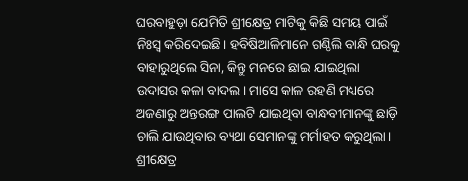ଘରବାହୁଡ଼ା ଯେମିତି ଶ୍ରୀକ୍ଷେତ୍ର ମାଟିକୁ କିଛି ସମୟ ପାଇଁ ନିଃସ୍ବ କରିଦେଇଛି। ହବିଷିଆଳିମାନେ ଗଣ୍ଠିଲି ବାନ୍ଧି ଘରକୁ ବାହାରୁଥିଲେ ସିନା, କିନ୍ତୁ ମନରେ ଛାଇ ଯାଇଥିଲା ଉଦାସର କଳା ବାଦଲ। ମାସେ କାଳ ରହଣି ମଧ୍ୟରେ ଅଜଣାରୁ ଅନ୍ତରଙ୍ଗ ପାଲଟି ଯାଇଥିବା ବାନ୍ଧବୀମାନଙ୍କୁ ଛାଡ଼ି ଚାଲି ଯାଉଥିବାର ବ୍ୟଥା ସେମାନଙ୍କୁ ମର୍ମାହତ କରୁଥିଲା।
ଶ୍ରୀକ୍ଷେତ୍ର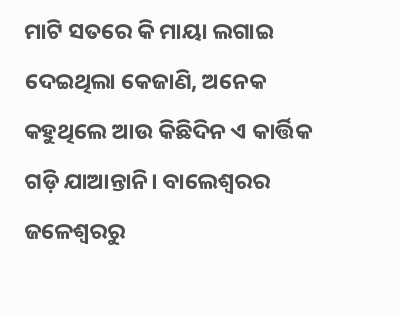ମାଟି ସତରେ କି ମାୟା ଲଗାଇ ଦେଇଥିଲା କେଜାଣି, ଅନେକ କହୁଥିଲେ ଆଉ କିଛିଦିନ ଏ କାର୍ତ୍ତିକ ଗଡ଼ି ଯାଆନ୍ତାନି। ବାଲେଶ୍ବରର ଜଳେଶ୍ବରରୁ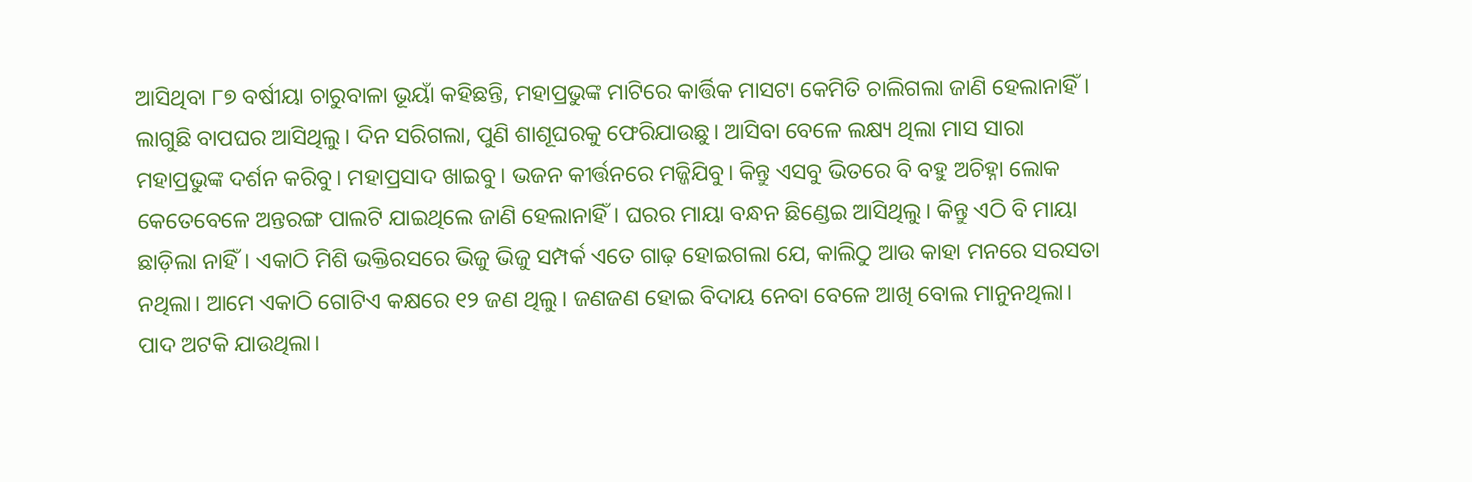ଆସିଥିବା ୮୭ ବର୍ଷୀୟା ଚାରୁବାଳା ଭୂୟାଁ କହିଛନ୍ତି, ମହାପ୍ରଭୁଙ୍କ ମାଟିରେ କାର୍ତ୍ତିକ ମାସଟା କେମିତି ଚାଲିଗଲା ଜାଣି ହେଲାନାହିଁ। ଲାଗୁଛି ବାପଘର ଆସିଥିଲୁ। ଦିନ ସରିଗଲା, ପୁଣି ଶାଶୂଘରକୁ ଫେରିଯାଉଛୁ। ଆସିବା ବେଳେ ଲକ୍ଷ୍ୟ ଥିଲା ମାସ ସାରା ମହାପ୍ରଭୁଙ୍କ ଦର୍ଶନ କରିବୁ। ମହାପ୍ରସାଦ ଖାଇବୁ। ଭଜନ କୀର୍ତ୍ତନରେ ମଜ୍ଜିଯିବୁ। କିନ୍ତୁ ଏସବୁ ଭିତରେ ବି ବହୁ ଅଚିହ୍ନା ଲୋକ କେତେବେଳେ ଅନ୍ତରଙ୍ଗ ପାଲଟି ଯାଇଥିଲେ ଜାଣି ହେଲାନାହିଁ। ଘରର ମାୟା ବନ୍ଧନ ଛିଣ୍ଡେଇ ଆସିଥିଲୁ। କିନ୍ତୁ ଏଠି ବି ମାୟା ଛାଡ଼ିଲା ନାହିଁ। ଏକାଠି ମିଶି ଭକ୍ତିରସରେ ଭିଜୁ ଭିଜୁ ସମ୍ପର୍କ ଏତେ ଗାଢ଼ ହୋଇଗଲା ଯେ, କାଲିଠୁ ଆଉ କାହା ମନରେ ସରସତା ନଥିଲା। ଆମେ ଏକାଠି ଗୋଟିଏ କକ୍ଷରେ ୧୨ ଜଣ ଥିଲୁ। ଜଣଜଣ ହୋଇ ବିଦାୟ ନେବା ବେଳେ ଆଖି ବୋଲ ମାନୁନଥିଲା। ପାଦ ଅଟକି ଯାଉଥିଲା।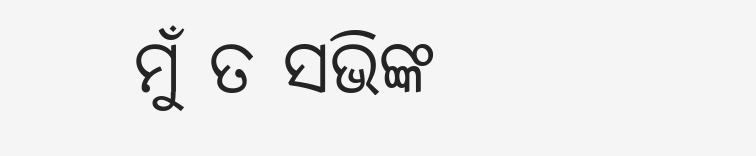ମୁଁ ତ ସଭିଙ୍କ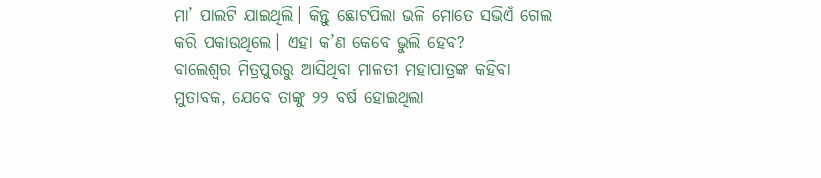ମା’ ପାଲଟି ଯାଇଥିଲି। କିନ୍ତୁ ଛୋଟପିଲା ଭଳି ମୋତେ ସଭିଏଁ ଗେଲ କରି ପକାଉଥିଲେ। ଏହା କ’ଣ କେବେ ଭୁଲି ହେବ?
ବାଲେଶ୍ବର ମିତ୍ରପୁରରୁ ଆସିଥିବା ମାଳତୀ ମହାପାତ୍ରଙ୍କ କହିବା ମୁତାବକ, ଯେବେ ତାଙ୍କୁ ୨୨ ବର୍ଷ ହୋଇଥିଲା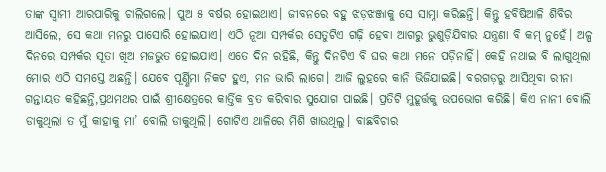ତାଙ୍କ ସ୍ବାମୀ ଆରପାରିକୁ ଚାଲିଗଲେ। ପୁଅ ୫ ବର୍ଷର ହୋଇଥାଏ। ଜୀବନରେ ବହୁ ଝଡ଼ଝଞ୍ଜାକୁ ସେ ସାମ୍ନା କରିଛନ୍ତି। କିନ୍ତୁ ହବିଷିଆଳି ଶିବିର ଆସିଲେ, ସେ କଥା ମନରୁ ପାସୋରି ହୋଇଯାଏ। ଏଠି ନୂଆ ସମ୍ପର୍କର ସେତୁଟିଏ ଗଢ଼ି ହେବା ଆଗରୁ ଭୁଶୁଡ଼ିଯିବାର ଯନ୍ତ୍ରଣା ବି କମ୍ ନୁହେଁ। ଅଳ୍ପ ଦିନରେ ସମ୍ପର୍କର ସୂତା ଖିଅ ମଜଭୁତ ହୋଇଯାଏ। ଏତେ ଦିନ ରହିଛି, କିନ୍ତୁ ଦିନଟିଏ ବି ଘର କଥା ମନେ ପଡ଼ିନାହିଁ। କେହି ନଥାଇ ବି ଲାଗୁଥିଲା ମୋର ଏଠି ସମସ୍ତେ ଅଛନ୍ତି। ଯେବେ ପୂର୍ଣ୍ଣିମା ନିକଟ ହୁଏ, ମନ ଭାରି ଲାଗେ। ଆଜି ଲୁହରେ କାନି ଭିଜିଯାଇଛି। ବରଗଡ଼ରୁ ଆସିଥିବା ରୀନା ଗନ୍ତାୟତ କହିଛନ୍ତି,ପ୍ରଥମଥର ପାଇଁ ଶ୍ରୀକ୍ଷେତ୍ରରେ କାର୍ତ୍ତିକ ବ୍ରତ କରିବାର ସୁଯୋଗ ପାଇଛି। ପ୍ରତିଟି ମୁହୂର୍ତ୍ତକୁ ଉପଭୋଗ କରିଛି। କିଏ ନାନୀ ବୋଲି ଡାକୁଥିଲା ତ ମୁଁ କାହାକୁ ମା’ ବୋଲି ଡାକୁଥିଲି। ଗୋଟିଏ ଥାଳିରେ ମିଶି ଖାଉଥିଲୁ। ବାଛବିଚାର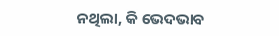ନଥିଲା, କି ଭେଦଭାବ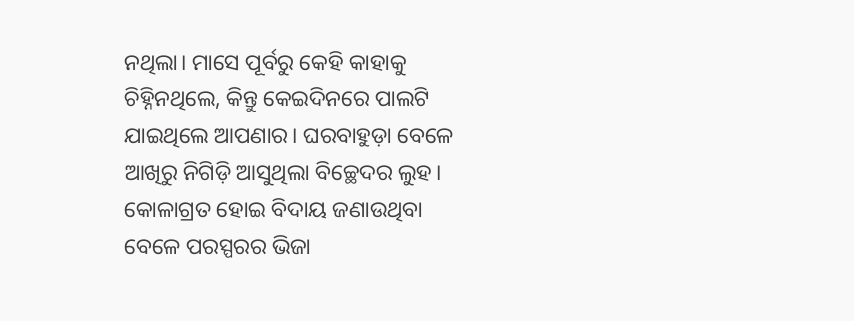ନଥିଲା। ମାସେ ପୂର୍ବରୁ କେହି କାହାକୁ ଚିହ୍ନିନଥିଲେ, କିନ୍ତୁ କେଇଦିନରେ ପାଲଟି ଯାଇଥିଲେ ଆପଣାର। ଘରବାହୁଡ଼ା ବେଳେ ଆଖିରୁ ନିଗିଡ଼ି ଆସୁଥିଲା ବିଚ୍ଛେଦର ଲୁହ। କୋଳାଗ୍ରତ ହୋଇ ବିଦାୟ ଜଣାଉଥିବା ବେଳେ ପରସ୍ପରର ଭିଜା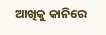ଆଖିକୁ କାନିରେ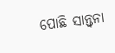ପୋଛି ସାନ୍ତ୍ବନା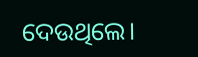ଦେଉଥିଲେ।